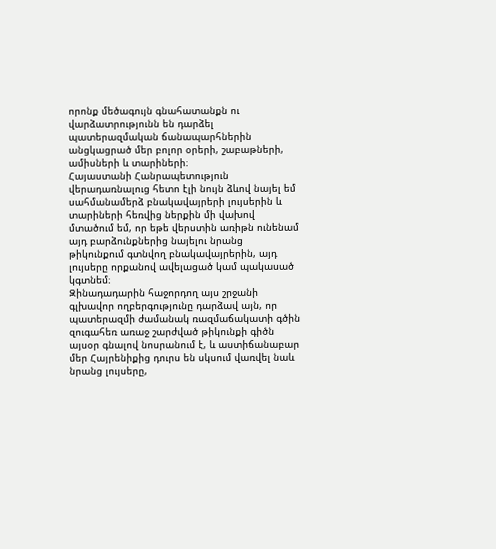որոնք մեծագույն գնահատանքն ու վարձատրությունն են դարձել պատերազմական ճանապարհներին անցկացրած մեր բոլոր օրերի, շաբաթների, ամիսների և տարիների։
Հայաստանի Հանրապետություն վերադառնալուց հետո էլի նույն ձևով նայել եմ սահմանամերձ բնակավայրերի լույսերին և տարիների հեռվից ներքին մի վախով մտածում եմ, որ եթե վերստին առիթն ունենամ այդ բարձունքներից նայելու նրանց թիկունքում գտնվող բնակավայրերին, այդ լույսերը որքանով ավելացած կամ պակասած կգտնեմ։
Զինադադարին հաջորդող այս շրջանի գլխավոր ողբերգությունը դարձավ այն, որ պատերազմի ժամանակ ռազմաճակատի գծին զուգահեռ առաջ շարժված թիկունքի գիծն այսօր գնալով նոսրանում է, և աստիճանաբար մեր Հայրենիքից դուրս են սկսում վառվել նաև նրանց լույսերը,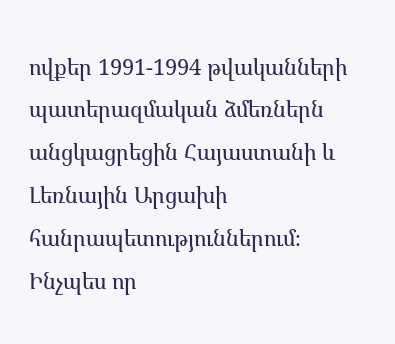ովքեր 1991-1994 թվականների պատերազմական ձմեռներն անցկացրեցին Հայաստանի և Լեռնային Արցախի հանրապետություններում։
Ինչպես որ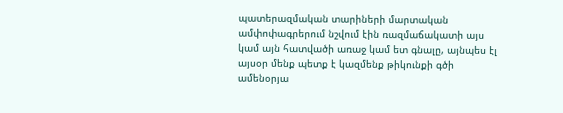պատերազմական տարիների մարտական ամփոփագրերում նշվում էին ռազմաճակատի այս կամ այն հատվածի առաջ կամ ետ գնալը, այնպես էլ այսօր մենք պետք է կազմենք թիկունքի գծի ամենօրյա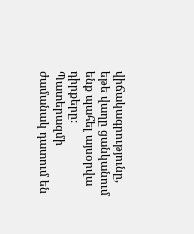վիճակագրությունը, եթե վաղը ցանկանում ենք պահել այսօրվա դիրքերը։
Պատերազմի ժամանակ դատում են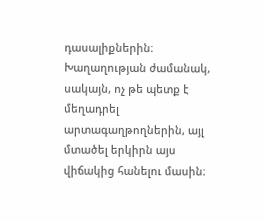դասալիքներին։ Խաղաղության ժամանակ, սակայն, ոչ թե պետք է մեղադրել արտագաղթողներին, այլ մտածել երկիրն այս վիճակից հանելու մասին։